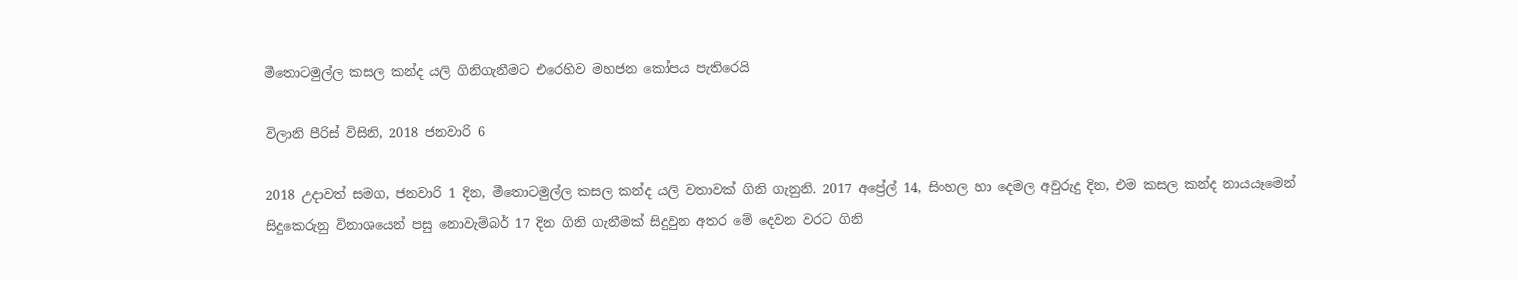මීතොටමුල්ල කසල කන්ද යලි ගිනිගැනීමට එරෙහිව මහජන කෝපය පැතිරෙයි

විලානි පීරිස් විසිනි, 2018 ජනවාරි 6

2018 උදාවත් සමග, ජනවාරි 1 දින, මීතොටමුල්ල කසල කන්ද යලි වතාවක් ගිනි ගැනුනි. 2017 අප්‍රේල් 14, සිංහල හා දෙමල අවුරුදු දින, එම කසල කන්ද නායයෑමෙන් සිදුකෙරුනු විනාශයෙන් පසු නොවැම්බර් 17 දින ගිනි ගැනීමක් සිදුවුන අතර මේ දෙවන වරට ගිනි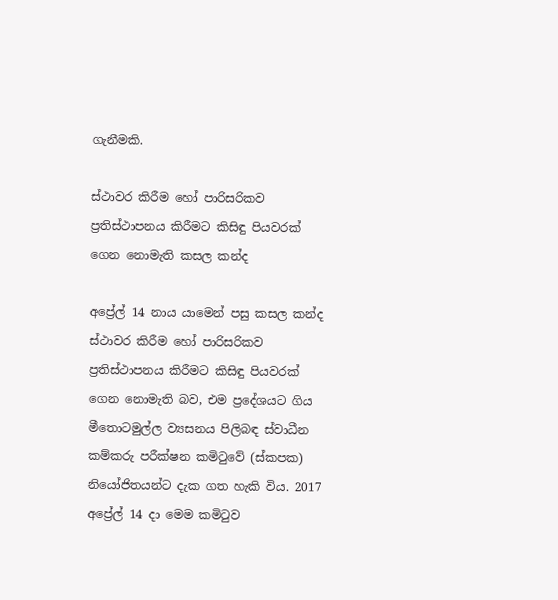ගැනීමකි.

ස්ථාවර කිරීම හෝ පාරිසරිකව ප්‍රතිස්ථාපනය කිරීමට කිසිඳු පියවරක් ගෙන නොමැති කසල කන්ද

අප්‍රේල් 14 නාය යාමෙන් පසු කසල කන්ද ස්ථාවර කිරීම හෝ පාරිසරිකව ප්‍රතිස්ථාපනය කිරීමට කිසිඳු පියවරක් ගෙන නොමැති බව, එම ප්‍රදේශයට ගිය මීතොටමුල්ල ව්‍යසනය පිලිබඳ ස්වාධීන කම්කරු පරීක්ෂන කමිටුවේ (ස්කපක) නියෝජිතයන්ට දැක ගත හැකි විය. 2017 අප්‍රේල් 14 දා මෙම කමිටුව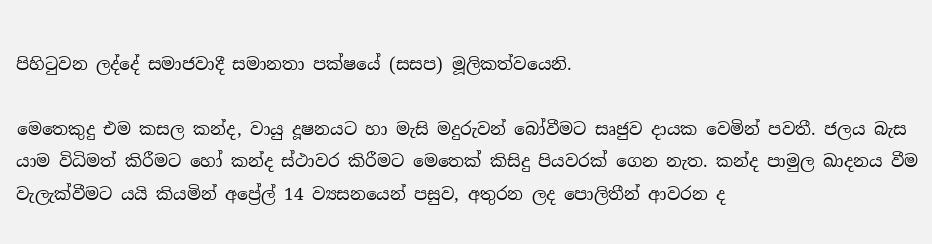පිහිටුවන ලද්දේ සමාජවාදී සමානතා පක්ෂයේ (සසප) මූලිකත්වයෙනි.

මෙතෙකුදු එම කසල කන්ද, වායු දූෂනයට හා මැසි මදුරුවන් බෝවීමට සෘජුව දායක වෙමින් පවතී. ජලය බැස යාම විධිමත් කිරීමට හෝ කන්ද ස්ථාවර කිරීමට මෙතෙක් කිසිදු පියවරක් ගෙන නැත. කන්ද පාමුල ඛාදනය වීම වැලැක්වීමට යයි කියමින් අප්‍රේල් 14 ව්‍යසනයෙන් පසුව, අතුරන ලද පොලිතීන් ආවරන ද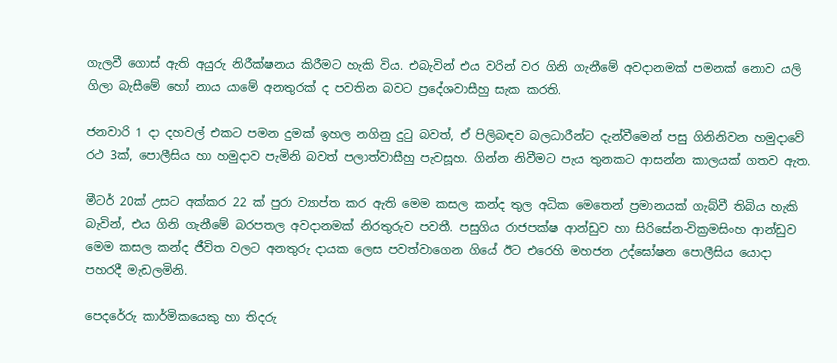ගැලවී ගොස් ඇති අයුරු නිරීක්ෂනය කිරීමට හැකි විය. එබැවින් එය වරින් වර ගිනි ගැනීමේ අවදානමක් පමනක් නොව යලි ගිලා බැසීමේ හෝ නාය යාමේ අනතුරක් ද පවතින බවට ප්‍රදේශවාසීහු සැක කරති.

ජනවාරි 1 දා දහවල් එකට පමන දුමක් ඉහල නගිනු දුටු බවත්, ඒ පිලිබඳව බලධාරීන්ට දැන්වීමෙන් පසු ගිනිනිවන හමුදාවේ රථ 3ක්, පොලීසිය හා හමුදාව පැමිනි බවත් පලාත්වාසීහු පැවසූහ. ගින්න නිවීමට පැය තුනකට ආසන්න කාලයක් ගතව ඇත.

මීටර් 20ක් උසට අක්කර 22 ක් පුරා ව්‍යාප්ත කර ඇති මෙම කසල කන්ද තුල අධික මෙතෙන් ප්‍රමානයක් ගැබ්වී තිබිය හැකි බැවින්, එය ගිනි ගැනීමේ බරපතල අවදානමක් නිරතුරුව පවතී. පසුගිය රාජපක්ෂ ආන්ඩුව හා සිරිසේන-වික්‍රමසිංහ ආන්ඩුව මෙම කසල කන්ද ජීවිත වලට අනතුරු දායක ලෙස පවත්වාගෙන ගියේ ඊට එරෙහි මහජන උද්ඝෝෂන පොලීසිය යොදා පහරදී මැඩලමිනි.

පෙදරේරු කාර්මිකයෙකු හා තිදරු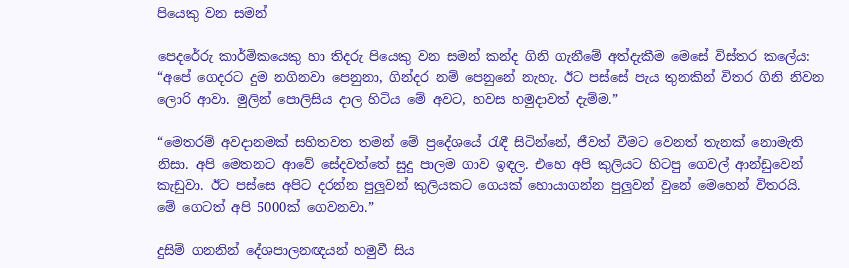පියෙකු වන සමන්

පෙදරේරු කාර්මිකයෙකු හා තිදරු පියෙකු වන සමන් කන්ද ගිනි ගැනීමේ අත්දැකීම මෙසේ විස්තර කලේය: “අපේ ගෙදරට දුම නගිනවා පෙනුනා, ගින්දර නම් පෙනුනේ නැහැ. ඊට පස්සේ පැය තුනකින් විතර ගිනි නිවන ලොරි ආවා. මුලින් පොලිසිය දාල හිටිය මේ අවට, හවස හමුදාවත් දැම්ම.”

“මෙතරම් අවදානමක් සහිතවත තමන් මේ ප්‍රදේශයේ රැඳී සිටින්නේ, ජීවත් වීමට වෙනත් තැනක් නොමැති නිසා. අපි මෙතනට ආවේ සේදවත්තේ සුදු පාලම ගාව ඉඳල. එහෙ අපි කුලියට හිටපු ගෙවල් ආන්ඩුවෙන් කැඩුවා. ඊට පස්සෙ අපිට දරන්න පුලුවන් කුලියකට ගෙයක් හොයාගන්න පුලුවන් වුනේ මෙහෙන් විතරයි. මේ ගෙටත් අපි 5000ක් ගෙවනවා.”

දුසිම් ගනනින් දේශපාලනඥයන් හමුවී සිය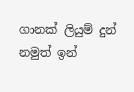ගානක් ලියුම් දුන් නමුත් ඉන්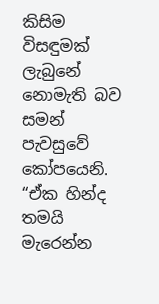කිසිම විසඳුමක් ලැබුනේ නොමැති බව සමන් පැවසුවේ කෝපයෙනි. “ඒක හින්ද තමයි මැරෙන්න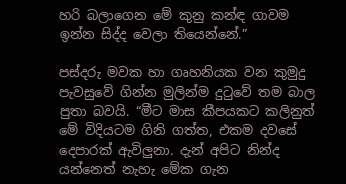හරි බලාගෙන මේ කුනු කන්ඳ ගාවම ඉන්න සිද්ද වෙලා තියෙන්නේ.”

පස්දරු මවක හා ගෘහනියක වන කුමුදු පැවසුවේ ගින්න මුලින්ම දුටුවේ තම බාල පුතා බවයි. “මීට මාස කීපයකට කලිනුත් මේ විදියටම ගිනි ගත්ත, එකම දවසේ දෙපාරක් ඇවිලුනා. දැන් අපිට නින්ද යන්නෙත් නැහැ මේක ගැන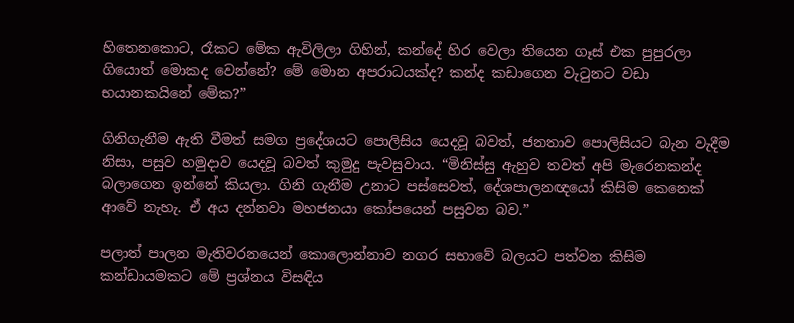හිතෙනකොට, රෑකට මේක ඇවිලිලා ගිහින්, කන්දේ හිර වෙලා තියෙන ගෑස් එක පුපුරලා ගියොත් මොකද වෙන්නේ? මේ මොන අපරාධයක්ද? කන්ද කඩාගෙන වැටුනට වඩා භයානකයිනේ මේක?”

ගිනිගැනීම ඇති වීමත් සමග ප්‍රදේශයට පොලිසිය යෙදවූ බවත්, ජනතාව පොලිසියට බැන වැදීම නිසා, පසුව හමුදාව යෙදවූ බවත් කුමුදු පැවසුවාය. “මිනිස්සු ඇහුව තවත් අපි මැරෙනකන්ද බලාගෙන ඉන්නේ කියලා. ගිනි ගැනීම උනාට පස්සෙවත්, දේශපාලනඥයෝ කිසිම කෙනෙක් ආවේ නැහැ. ඒ අය දන්නවා මහජනයා කෝපයෙන් පසුවන බව.”

පලාත් පාලන මැතිවරනයෙන් කොලොන්නාව නගර සභාවේ බලයට පත්වන කිසිම කන්ඩායමකට මේ ප්‍රශ්නය විසඳිය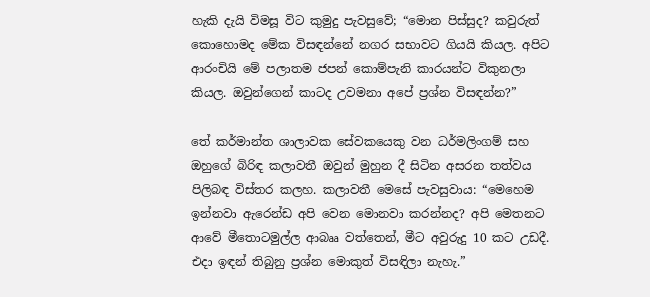හැකි දැයි විමසූ විට කුමුදු පැවසුවේ; “මොන පිස්සුද? කවුරුත් කොහොමද මේක විසඳන්නේ නගර සභාවට ගියයි කියල. අපිට ආරංචියි මේ පලාතම ජපන් කොම්පැනි කාරයන්ට විකුනලා කියල. ඔවුන්ගෙන් කාටද උවමනා අපේ ප්‍රශ්න විසඳන්න?”

තේ කර්මාන්ත ශාලාවක සේවකයෙකු වන ධර්මලිංගම් සහ ඔහුගේ බිරිඳ කලාවතී ඔවුන් මුහුන දී සිටින අසරන තත්වය පිලිබඳ විස්තර කලහ. කලාවතී මෙසේ පැවසුවාය: “මෙහෙම ඉන්නවා ඇරෙන්ඩ අපි වෙන මොනවා කරන්නද? අපි මෙතනට ආවේ මීතොටමුල්ල ආබෲ වත්තෙන්, මීට අවුරුදු 10 කට උඩදී. එදා ඉඳන් තිබුනු ප්‍රශ්න මොකුත් විසඳිලා නැහැ.”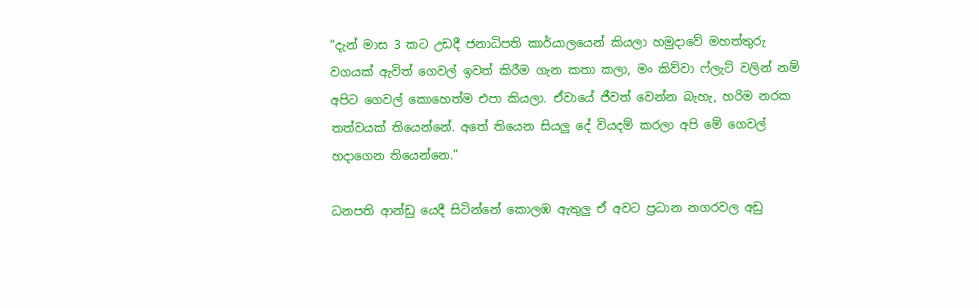“දැන් මාස 3 කට උඩදී ජනාධිපති කාර්යාලයෙන් කියලා හමුදාවේ මහත්තුරු වගයක් ඇවිත් ගෙවල් ඉවත් කිරීම ගැන කතා කලා, මං කිව්වා ෆ්ලැට් වලින් නම් අපිට ගෙවල් කොහෙත්ම එපා කියලා. ඒවායේ ජීවත් වෙන්න බැහැ, හරිම නරක තත්වයක් තියෙන්නේ. අතේ තියෙන සියලු දේ වියදම් කරලා අපි මේ ගෙවල් හදාගෙන තියෙන්නෙ.”

ධනපති ආන්ඩු යෙදී සිටින්නේ කොලඹ ඇතුලු ඒ අවට ප්‍රධාන නගරවල අඩු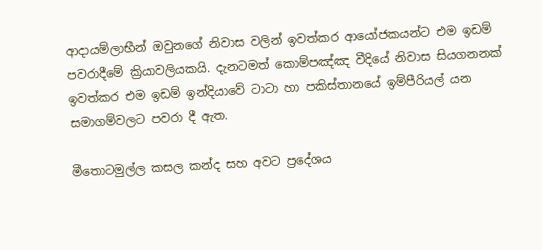ආදායම්ලාභීන් ඔවුනගේ නිවාස වලින් ඉවත්කර ආයෝජකයන්ට එම ඉඩම් පවරාදීමේ ක්‍රියාවලියකයි. දැනටමත් කොම්පඤ්ඤ වීදියේ නිවාස සියගනනක් ඉවත්කර එම ඉඩම් ඉන්දියාවේ ටාටා හා පකිස්තානයේ ඉම්පීරියල් යන සමාගම්වලට පවරා දී ඇත.

මීතොටමුල්ල කසල කන්ද සහ අවට ප්‍රදේශය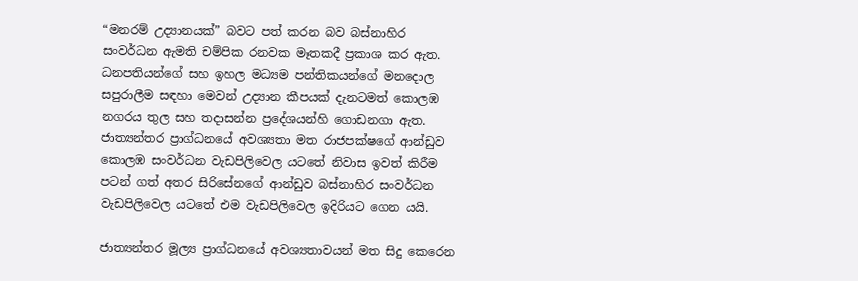“මනරම් උද්‍යානයක්” බවට පත් කරන බව බස්නාහිර සංවර්ධන ඇමති චම්පික රනවක මෑතකදී ප්‍රකාශ කර ඇත. ධනපතියන්ගේ සහ ඉහල මධ්‍යම පන්තිකයන්ගේ මනදොල සපුරාලීම සඳහා මෙවන් උද්‍යාන කීපයක් දැනටමත් කොලඹ නගරය තුල සහ තදාසන්න ප්‍රදේශයන්හි ගොඩනගා ඇත. ජාත්‍යන්තර ප්‍රාග්ධනයේ අවශ්‍යතා මත රාජපක්ෂගේ ආන්ඩුව කොලඹ සංවර්ධන වැඩපිලිවෙල යටතේ නිවාස ඉවත් කිරීම පටන් ගත් අතර සිරිසේනගේ ආන්ඩුව බස්නාහිර සංවර්ධන වැඩපිලිවෙල යටතේ එම වැඩපිලිවෙල ඉදිරියට ගෙන යයි.

ජාත්‍යන්තර මූල්‍ය ප්‍රාග්ධනයේ අවශ්‍යතාවයන් මත සිදු කෙරෙන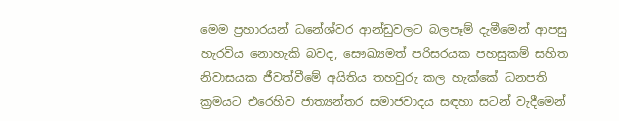මෙම ප්‍රහාරයන් ධනේශ්වර ආන්ඩුවලට බලපෑම් දැමීමෙන් ආපසු හැරවිය නොහැකි බවද, සෞඛ්‍යමත් පරිසරයක පහසුකම් සහිත නිවාසයක ජීවත්වීමේ අයිතිය තහවුරු කල හැක්කේ ධනපති ක්‍රමයට එරෙහිව ජාත්‍යන්තර සමාජවාදය සඳහා සටන් වැදීමෙන්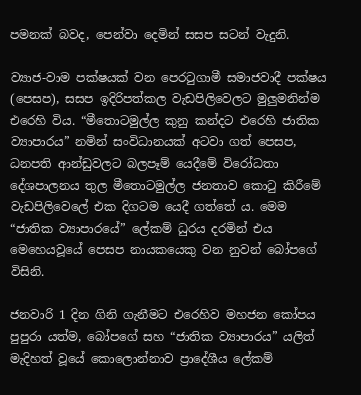පමනක් බවද, පෙන්වා දෙමින් සසප සටන් වැදුනි.

ව්‍යාජ-වාම පක්ෂයක් වන පෙරටුගාමී සමාජවාදී පක්ෂය (පෙසප), සසප ඉදිරිපත්කල වැඩපිලිවෙලට මුලුමනින්ම එරෙහි විය. “මීතොටමුල්ල කුනු කන්දට එරෙහි ජාතික ව්‍යාපාරය” නමින් සංවිධානයක් අටවා ගත් පෙසප, ධනපති ආන්ඩුවලට බලපෑම් යෙදීමේ විරෝධතා දේශපාලනය තුල මීතොටමුල්ල ජනතාව කොටු කිරීමේ වැඩපිලිවෙලේ එක දිගටම යෙදී ගත්තේ ය. මෙම “ජාතික ව්‍යාපාරයේ” ලේකම් ධුරය දරමින් එය මෙහෙයවූයේ පෙසප නායකයෙකු වන නුවන් බෝපගේ විසිනි.

ජනවාරි 1 දින ගිනි ගැනීමට එරෙහිව මහජන කෝපය පුපුරා යත්ම, බෝපගේ සහ “ජාතික ව්‍යාපාරය” යලිත් මැදිහත් වූයේ කොලොන්නාව ප්‍රාදේශීය ලේකම්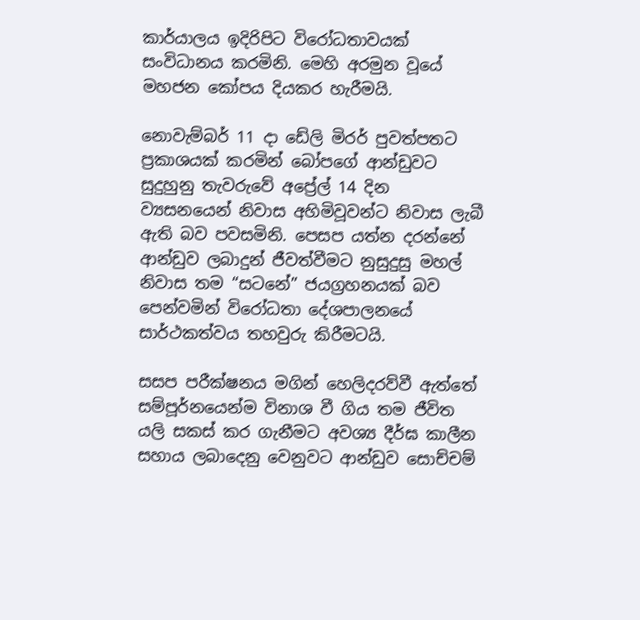කාර්යාලය ඉදිරිපිට විරෝධතාවයක් සංවිධානය කරමිනි. මෙහි අරමුන වූයේ මහජන කෝපය දියකර හැරීමයි.

නොවැම්බර් 11 දා ඩේලි මිරර් පුවත්පතට ප්‍රකාශයක් කරමින් බෝපගේ ආන්ඩුවට සුදුහුනු තැවරුවේ අප්‍රේල් 14 දින ව්‍යසනයෙන් නිවාස අහිමිවූවන්ට නිවාස ලැබී ඇති බව පවසමිනි. පෙසප යත්න දරන්නේ ආන්ඩුව ලබාදුන් ජීවත්වීමට නුසුදුසු මහල් නිවාස තම “සටනේ” ජයග්‍රහනයක් බව පෙන්වමින් විරෝධතා දේශපාලනයේ සාර්ථකත්වය තහවුරු කිරීමටයි.

සසප පරීක්ෂනය මගින් හෙලිදරව්වී ඇත්තේ සම්පූර්නයෙන්ම විනාශ වී ගිය තම ජීවිත යලි සකස් කර ගැනීමට අවශ්‍ය දීර්ඝ කාලීන සහාය ලබාදෙනු වෙනුවට ආන්ඩුව සොච්චම්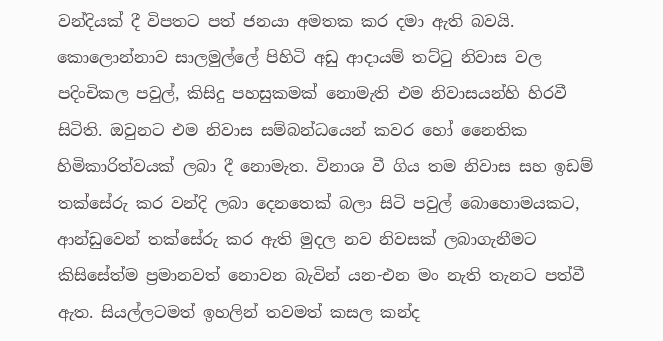වන්දියක් දී විපතට පත් ජනයා අමතක කර දමා ඇති බවයි. කොලොන්නාව සාලමුල්ලේ පිහිටි අඩු ආදායම් තට්ටු නිවාස වල පදිංචිකල පවුල්, කිසිදු පහසුකමක් නොමැති එම නිවාසයන්හි හිරවී සිටිති. ඔවුනට එම නිවාස සම්බන්ධයෙන් කවර හෝ නෛතික හිමිකාරිත්වයක් ලබා දී නොමැත. විනාශ වී ගිය තම නිවාස සහ ඉඩම් තක්සේරු කර වන්දි ලබා දෙනතෙක් බලා සිටි පවුල් බොහොමයකට, ආන්ඩුවෙන් තක්සේරු කර ඇති මුදල නව නිවසක් ලබාගැනීමට කිසිසේත්ම ප්‍රමානවත් නොවන බැවින් යන-එන මං නැති තැනට පත්වී ඇත. සියල්ලටමත් ඉහලින් තවමත් කසල කන්ද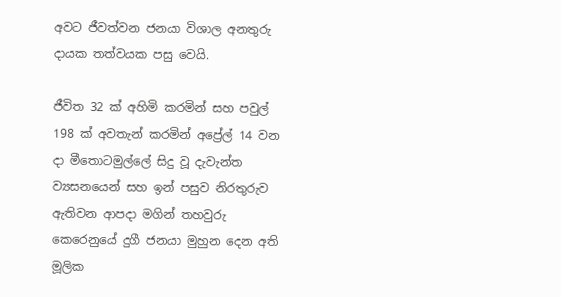අවට ජීවත්වන ජනයා විශාල අනතුරු දායක තත්වයක පසු වෙයි.

ජීවිත 32 ක් අහිමි කරමින් සහ පවුල් 198 ක් අවතැන් කරමින් අප්‍රේල් 14 වන දා මීතොටමුල්ලේ සිදු වූ දැවැන්ත ව්‍යසනයෙන් සහ ඉන් පසුව නිරතුරුව ඇතිවන ආපදා මගින් තහවුරු කෙරෙනුයේ දුගී ජනයා මුහුන දෙන අති මූලික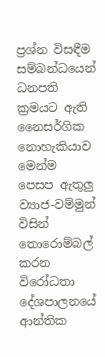ප්‍රශ්න විසඳීම සම්බන්ධයෙන් ධනපති ක්‍රමයට ඇති නෛසර්ගික නොහැකියාව මෙන්ම පෙසප ඇතුලු ව්‍යාජ-වම්මුන් විසින් තොරොම්බල් කරන විරෝධතා දේශපාලනයේ ආන්තික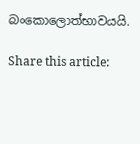බංකොලොත්භාවයයි.

Share this article: